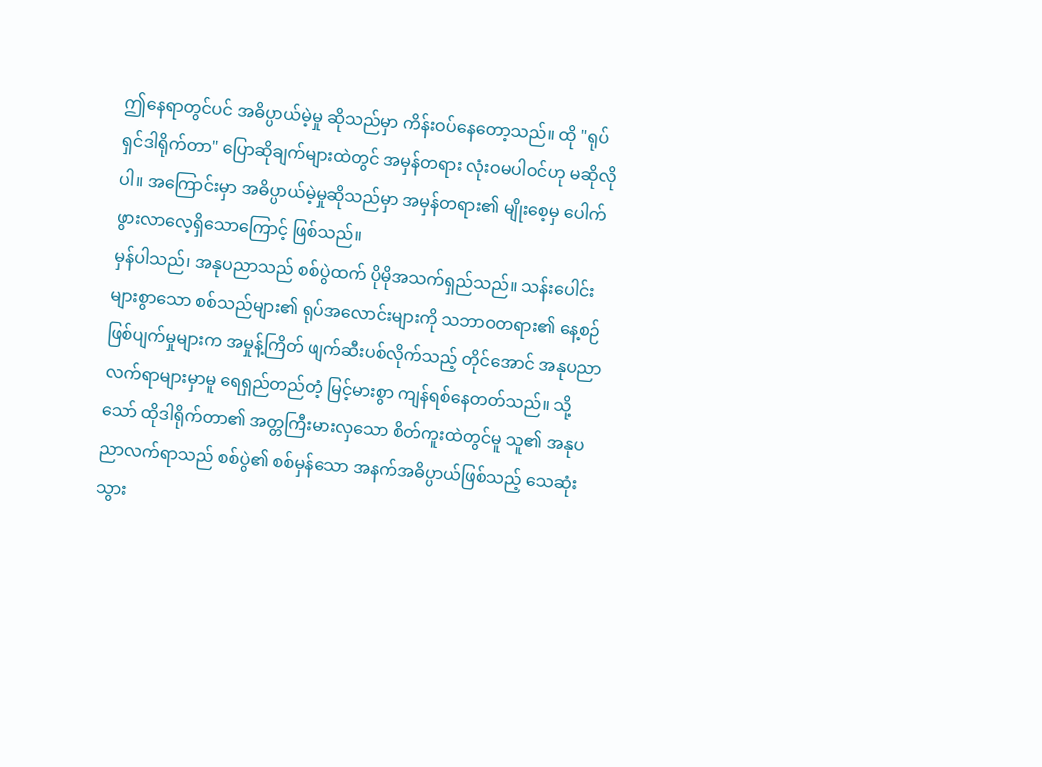ဤနေရာတွင်ပင် အဓိပ္ပာယ်မဲ့မှု ဆိုသည်မှာ ကိန်းဝပ်နေတော့သည်။ ထို "ရုပ်ရှင်ဒါရိုက်တာ" ပြောဆိုချက်များထဲတွင် အမှန်တရား လုံးဝမပါဝင်ဟု မဆိုလိုပါ။ အကြောင်းမှာ အဓိပ္ပာယ်မဲ့မှုဆိုသည်မှာ အမှန်တရား၏ မျိုးစေ့မှ ပေါက်ဖွားလာလေ့ရှိသောကြောင့် ဖြစ်သည်။
မှန်ပါသည်၊ အနုပညာသည် စစ်ပွဲထက် ပိုမိုအသက်ရှည်သည်။ သန်းပေါင်းများစွာသော စစ်သည်များ၏ ရုပ်အလောင်းများကို သဘာဝတရား၏ နေ့စဉ်ဖြစ်ပျက်မှုများက အမှုန့်ကြိတ် ဖျက်ဆီးပစ်လိုက်သည့် တိုင်အောင် အနုပညာလက်ရာများမှာမူ ရေရှည်တည်တံ့ မြင့်မားစွာ ကျန်ရစ်နေတတ်သည်။ သို့သော် ထိုဒါရိုက်တာ၏ အတ္တကြီးမားလှသော စိတ်ကူးထဲတွင်မူ သူ၏ အနုပညာလက်ရာသည် စစ်ပွဲ၏ စစ်မှန်သော အနက်အဓိပ္ပာယ်ဖြစ်သည့် သေဆုံးသွား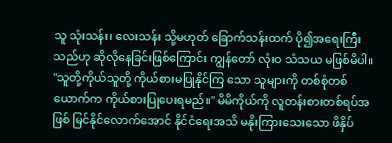သူ သုံးသန်း၊ လေးသန်း သို့မဟုတ် ခြောက်သန်းထက် ပို၍အရေးကြီးသည်ဟု ဆိုလိုနေခြင်းဖြစ်ကြောင်း ကျွန်တော် လုံးဝ သံသယ မဖြစ်မိပါ။
"သူတို့ကိုယ်သူတို့ ကိုယ်စားမပြုနိုင်ကြ သော သူများကို တစ်စုံတစ်ယောက်က ကိုယ်စားပြုပေးရမည်။" မိမိကိုယ်ကို လူတန်းစားတစ်ရပ်အဖြစ် မြင်နိုင်လောက်အောင် နိုင်ငံရေးအသိ မနိုးကြားသေးသော ဖိနှိပ်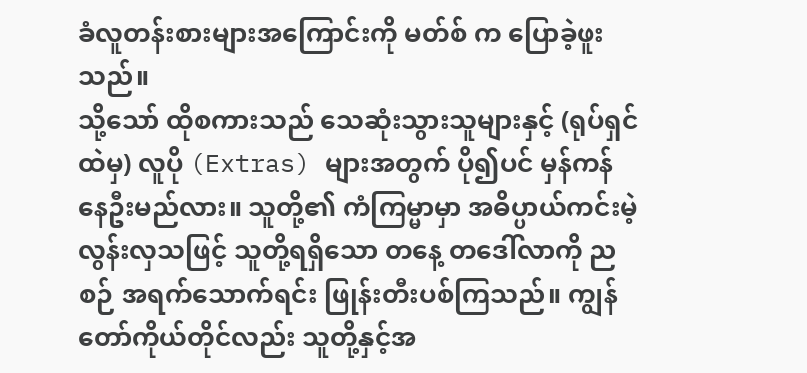ခံလူတန်းစားများအကြောင်းကို မတ်စ် က ပြောခဲ့ဖူးသည်။
သို့သော် ထိုစကားသည် သေဆုံးသွားသူများနှင့် (ရုပ်ရှင်ထဲမှ) လူပို (Extras) များအတွက် ပို၍ပင် မှန်ကန်နေဦးမည်လား။ သူတို့၏ ကံကြမ္မာမှာ အဓိပ္ပာယ်ကင်းမဲ့လွန်းလှသဖြင့် သူတို့ရရှိသော တနေ့ တဒေါ်လာကို ညစဉ် အရက်သောက်ရင်း ဖြုန်းတီးပစ်ကြသည်။ ကျွန် တော်ကိုယ်တိုင်လည်း သူတို့နှင့်အ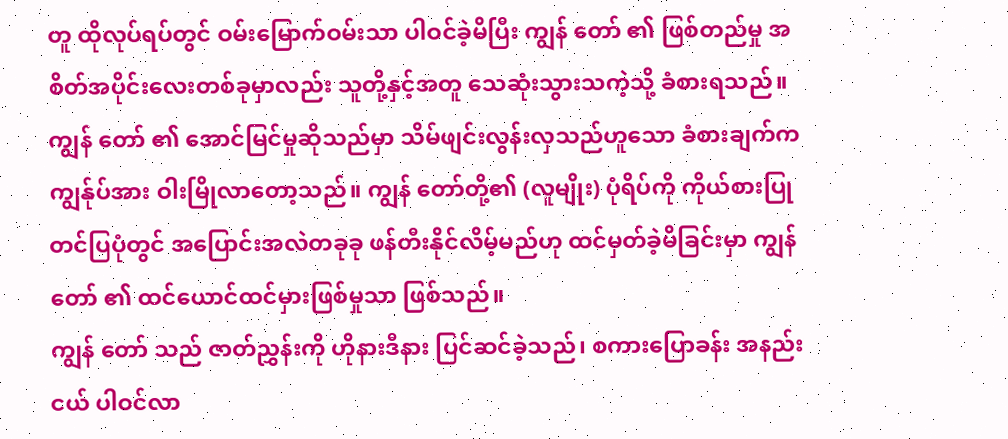တူ ထိုလုပ်ရပ်တွင် ဝမ်းမြောက်ဝမ်းသာ ပါဝင်ခဲ့မိပြီး ကျွန် တော် ၏ ဖြစ်တည်မှု အစိတ်အပိုင်းလေးတစ်ခုမှာလည်း သူတို့နှင့်အတူ သေဆုံးသွားသကဲ့သို့ ခံစားရသည်။
ကျွန် တော် ၏ အောင်မြင်မှုဆိုသည်မှာ သိမ်ဖျင်းလွန်းလှသည်ဟူသော ခံစားချက်က ကျွန်ုပ်အား ဝါးမြိုလာတော့သည်။ ကျွန် တော်တို့၏ (လူမျိုး) ပုံရိပ်ကို ကိုယ်စားပြုတင်ပြပုံတွင် အပြောင်းအလဲတခုခု ဖန်တီးနိုင်လိမ့်မည်ဟု ထင်မှတ်ခဲ့မိခြင်းမှာ ကျွန် တော် ၏ ထင်ယောင်ထင်မှားဖြစ်မှုသာ ဖြစ်သည်။
ကျွန် တော် သည် ဇာတ်ညွှန်းကို ဟိုနားဒီနား ပြင်ဆင်ခဲ့သည်၊ စကားပြောခန်း အနည်းငယ် ပါဝင်လာ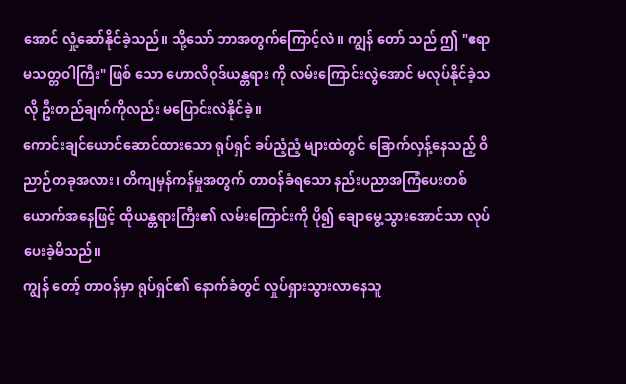အောင် လှုံ့ဆော်နိုင်ခဲ့သည်။ သို့သော် ဘာအတွက်ကြောင့်လဲ။ ကျွန် တော် သည် ဤ "ဧရာမသတ္တဝါကြီး" ဖြစ် သော ဟောလိဝုဒ်ယန္တရား ကို လမ်းကြောင်းလွဲအောင် မလုပ်နိုင်ခဲ့သလို ဦးတည်ချက်ကိုလည်း မပြောင်းလဲနိုင်ခဲ့။
ကောင်းချင်ယောင်ဆောင်ထားသော ရုပ်ရှင် ခပ်ညံ့ညံ့ များထဲတွင် ခြောက်လှန့်နေသည့် ဝိညာဉ်တခုအလား၊ တိကျမှန်ကန်မှုအတွက် တာဝန်ခံရသော နည်းပညာအကြံပေးတစ်ယောက်အနေဖြင့် ထိုယန္တရားကြီး၏ လမ်းကြောင်းကို ပို၍ ချောမွေ့သွားအောင်သာ လုပ်ပေးခဲ့မိသည်။
ကျွန် တော့် တာဝန်မှာ ရုပ်ရှင်၏ နောက်ခံတွင် လှုပ်ရှားသွားလာနေသူ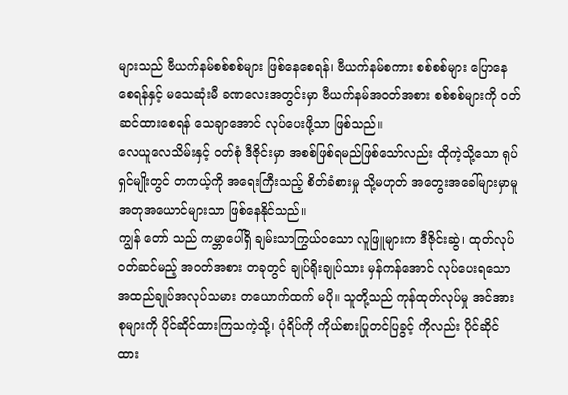များသည် ဗီယက်နမ်စစ်စစ်များ ဖြစ်နေစေရန်၊ ဗီယက်နမ်စကား စစ်စစ်များ ပြောနေစေရန်နှင့် မသေဆုံးမီ ခဏလေးအတွင်းမှာ ဗီယက်နမ်အဝတ်အစား စစ်စစ်များကို ဝတ်ဆင်ထားစေရန် သေချာအောင် လုပ်ပေးဖို့သာ ဖြစ်သည်။
လေယူလေသိမ်းနှင့် ဝတ်စုံ ဒီဇိုင်းမှာ အစစ်ဖြစ်ရမည်ဖြစ်သော်လည်း ထိုကဲ့သို့သော ရုပ်ရှင်မျိုးတွင် တကယ့်ကို အရေးကြီးသည့် စိတ်ခံစားမှု သို့မဟုတ် အတွေးအခေါ်များမှာမူ အတုအယောင်များသာ ဖြစ်နေနိုင်သည်။
ကျွန် တော် သည် ကမ္ဘာပေါ်ရှိ ချမ်းသာကြွယ်ဝသော လူဖြူများက ဒီဇိုင်းဆွဲ၊ ထုတ်လုပ်ဝတ်ဆင်မည့် အဝတ်အစား တခုတွင် ချုပ်ရိုးချုပ်သား မှန်ကန်အောင် လုပ်ပေးရသော အထည်ချုပ်အလုပ်သမား တယောက်ထက် မပို။ သူတို့သည် ကုန်ထုတ်လုပ်မှု အင်အားစုများကို ပိုင်ဆိုင်ထားကြသကဲ့သို့၊ ပုံရိပ်ကို ကိုယ်စားပြုတင်ပြခွင့် ကိုလည်း ပိုင်ဆိုင်ထား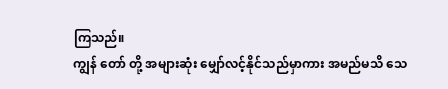ကြသည်။
ကျွန် တော် တို့ အများဆုံး မျှော်လင့်နိုင်သည်မှာကား အမည်မသိ သေ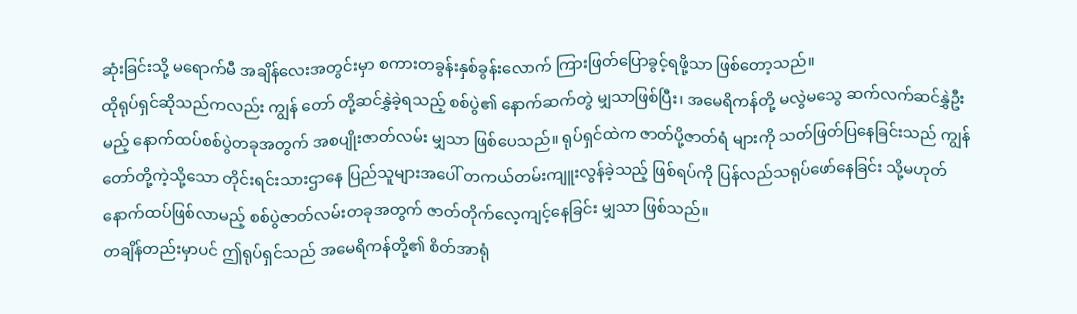ဆုံးခြင်းသို့ မရောက်မီ အချိန်လေးအတွင်းမှာ စကားတခွန်းနှစ်ခွန်းလောက် ကြားဖြတ်ပြောခွင့်ရဖို့သာ ဖြစ်တော့သည်။
ထိုရုပ်ရှင်ဆိုသည်ကလည်း ကျွန် တော် တို့ဆင်နွှဲခဲ့ရသည့် စစ်ပွဲ၏ နောက်ဆက်တွဲ မျှသာဖြစ်ပြီး၊ အမေရိကန်တို့ မလွဲမသွေ ဆက်လက်ဆင်နွှဲဦးမည့် နောက်ထပ်စစ်ပွဲတခုအတွက် အစပျိုးဇာတ်လမ်း မျှသာ ဖြစ်ပေသည်။ ရုပ်ရှင်ထဲက ဇာတ်ပို့ဇာတ်ရံ များကို သတ်ဖြတ်ပြနေခြင်းသည် ကျွန် တော်တို့ကဲ့သို့သော တိုင်းရင်းသားဌာနေ ပြည်သူများအပေါ် တကယ်တမ်းကျူးလွန်ခဲ့သည့် ဖြစ်ရပ်ကို ပြန်လည်သရုပ်ဖော်နေခြင်း သို့မဟုတ် နောက်ထပ်ဖြစ်လာမည့် စစ်ပွဲဇာတ်လမ်းတခုအတွက် ဇာတ်တိုက်လေ့ကျင့်နေခြင်း မျှသာ ဖြစ်သည်။
တချိန်တည်းမှာပင် ဤရုပ်ရှင်သည် အမေရိကန်တို့၏ စိတ်အာရုံ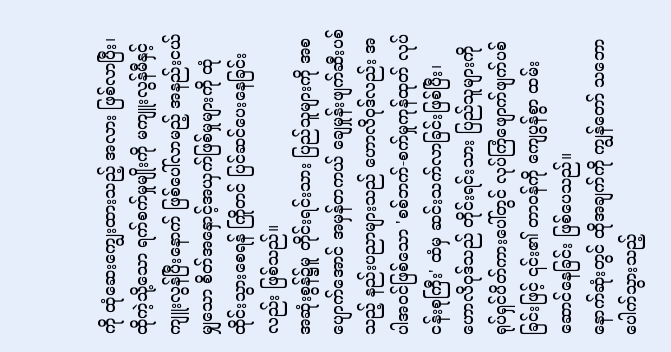ကို ထုံဆေးကျွေးထားသည့် အလား ဖြစ်လာပြီး၊ ထိုကဲ့သို့သော ရက်စက်မှုမျိုးကို မကျူးလွန်မီနှင့် ကျူးလွန်ပြီးနောက် ဖြစ်ပေါ်လာမည့် အနည်းငယ်မျှသော စိတ်အနှောင့်အယှက်ဖြစ်မှုများကို ထုံထိုင်းသွားစေရန် ကြိုတင် ပြင်ဆင်ပေးနေခြင်းလည်း ဖြစ်သည်။
အဆုံးစွန်၌မူ တိုင်းရင်းသား ပြည်သူများကို အစပျောက်အောင် အမှန်တကယ် ချေမှုန်းဖျက်ဆီးပစ်သည့် နည်းပညာများသည် ဟောလိဝုဒ်လည်း အပါအဝင်ဖြစ်သော 'စစ်ဘက်-စက်မှုကုန်ထုတ် လုပ်ငန်းစုကြီး' ထံမှ ဆင်းသက်လာခြင်းဖြစ်ပြီး၊ ဟောလိဝုဒ်သည် တိုင်းရင်းသား ပြည်သူများကို ရုပ်ရှင်ပိတ်ကားပေါ်တွင် လုပ်ကြံဖျောက်ဖျက်ပစ်ခြင်းဖြင့် ၎င်း၏ တာဝန်ကို ကျေပွန်စွာ ထမ်းဆောင်နေခြင်း ဖြစ်ပေသည်။
နောက်ဆုံးတွင် ထိုအချက်ကို ကျွန်တော် သဘောပေါက်သွားသည့်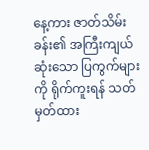နေ့ကား ဇာတ်သိမ်းခန်း၏ အကြီးကျယ်ဆုံးသော ပြကွက်များကို ရိုက်ကူးရန် သတ်မှတ်ထား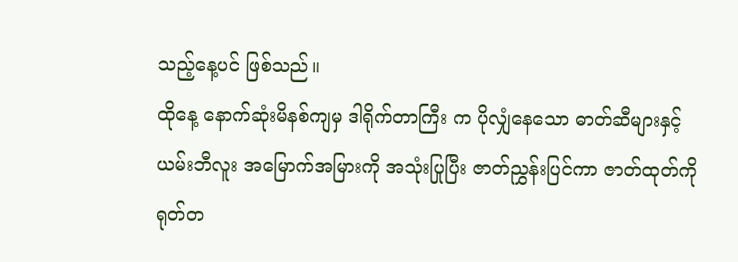သည့်နေ့ပင် ဖြစ်သည်။
ထိုနေ့ နောက်ဆုံးမိနစ်ကျမှ ဒါရိုက်တာကြီး က ပိုလျှံနေသော ဓာတ်ဆီများနှင့် ယမ်းဘီလူး အမြောက်အမြားကို အသုံးပြုပြီး ဇာတ်ညွှန်းပြင်ကာ ဇာတ်ထုတ်ကို ရုတ်တ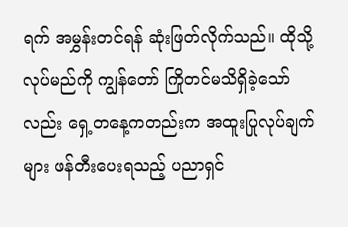ရက် အမွှန်းတင်ရန် ဆုံးဖြတ်လိုက်သည်။ ထိုသို့ လုပ်မည်ကို ကျွန်တော် ကြိုတင်မသိရှိခဲ့သော်လည်း ရှေ့တနေ့ကတည်းက အထူးပြုလုပ်ချက် များ ဖန်တီးပေးရသည့် ပညာရှင်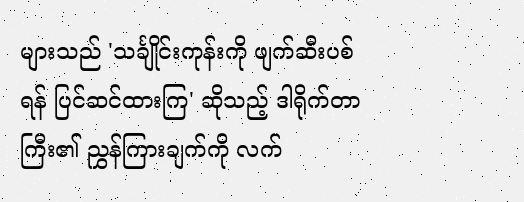များသည် 'သင်္ချိုင်းကုန်းကို ဖျက်ဆီးပစ်ရန် ပြင်ဆင်ထားကြ' ဆိုသည့် ဒါရိုက်တာကြီး၏ ညွှန်ကြားချက်ကို လက်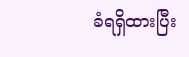ခံရရှိထားပြီး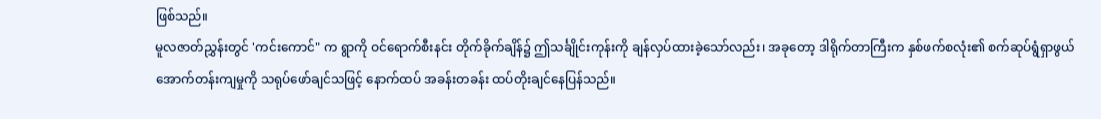ဖြစ်သည်။
မူလဇာတ်ညွှန်းတွင် 'ကင်းကောင်" က ရွာကို ဝင်ရောက်စီးနင်း တိုက်ခိုက်ချိန်၌ ဤသင်္ချိုင်းကုန်းကို ချန်လှပ်ထားခဲ့သော်လည်း၊ အခုတော့ ဒါရိုက်တာကြီးက နှစ်ဖက်စလုံး၏ စက်ဆုပ်ရွံရှာဖွယ် အောက်တန်းကျမှုကို သရုပ်ဖော်ချင်သဖြင့် နောက်ထပ် အခန်းတခန်း ထပ်တိုးချင်နေပြန်သည်။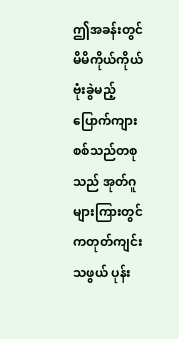ဤအခန်းတွင် မိမိကိုယ်ကိုယ်ဗုံးခွဲမည့် ပြောက်ကျားစစ်သည်တစုသည် အုတ်ဂူများကြားတွင် ကတုတ်ကျင်းသဖွယ် ပုန်း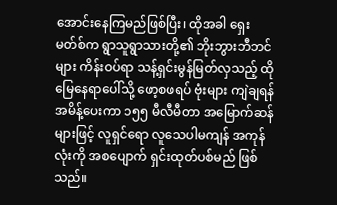အောင်းနေကြမည်ဖြစ်ပြီး၊ ထိုအခါ ရှေးမတ်စ်က ရွာသူရွာသားတို့၏ ဘိုးဘွားဘီဘင်များ ကိန်းဝပ်ရာ သန့်ရှင်းမွန်မြတ်လှသည့် ထိုမြေနေရာပေါ်သို့ ဖော့စဖရပ် ဗုံးများ ကျဲချရန် အမိန့်ပေးကာ ၁၅၅ မီလီမီတာ အမြောက်ဆန်များဖြင့် လူရှင်ရော လူသေပါမကျန် အကုန်လုံးကို အစပျောက် ရှင်းထုတ်ပစ်မည် ဖြစ်သည်။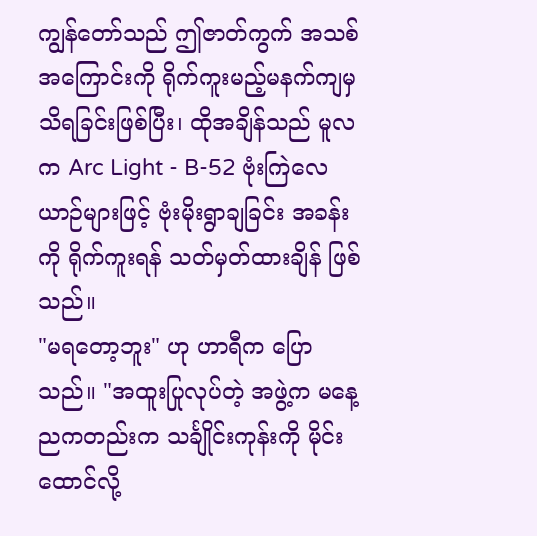ကျွန်တော်သည် ဤဇာတ်ကွက် အသစ်အကြောင်းကို ရိုက်ကူးမည့်မနက်ကျမှ သိရခြင်းဖြစ်ပြီး၊ ထိုအချိန်သည် မူလက Arc Light - B-52 ဗုံးကြဲလေယာဉ်များဖြင့် ဗုံးမိုးရွာချခြင်း အခန်းကို ရိုက်ကူးရန် သတ်မှတ်ထားချိန် ဖြစ်သည်။
"မရတော့ဘူး" ဟု ဟာရီက ပြောသည်။ "အထူးပြုလုပ်တဲ့ အဖွဲ့က မနေ့ညကတည်းက သင်္ချိုင်းကုန်းကို မိုင်းထောင်လို့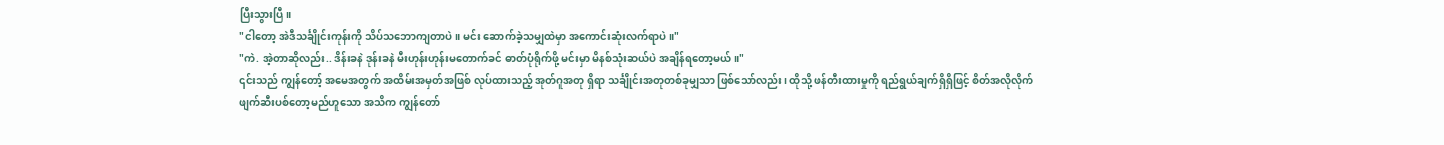ပြီးသွားပြီ။
"ငါတော့ အဲဒီသင်္ချိုင်းကုန်းကို သိပ်သဘောကျတာပဲ။ မင်း ဆောက်ခဲ့သမျှထဲမှာ အကောင်းဆုံးလက်ရာပဲ။"
"ကဲ. အဲ့တာဆိုလည်း.. ဒိန်းခနဲ ဒုန်းခနဲ မီးဟုန်းဟုန်းမတောက်ခင် ဓာတ်ပုံရိုက်ဖို့ မင်းမှာ မိနစ်သုံးဆယ်ပဲ အချိန်ရတော့မယ်။"
၎င်းသည် ကျွန်တော့် အမေအတွက် အထိမ်းအမှတ်အဖြစ် လုပ်ထားသည့် အုတ်ဂူအတု ရှိရာ သင်္ချိုင်းအတုတစ်ခုမျှသာ ဖြစ်သော်လည်း၊ ထိုသို့ ဖန်တီးထားမှုကို ရည်ရွယ်ချက်ရှိရှိဖြင့် စိတ်အလိုလိုက် ဖျက်ဆီးပစ်တော့မည်ဟူသော အသိက ကျွန်တော်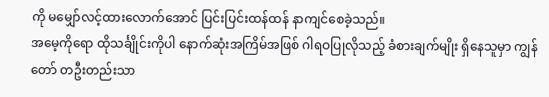ကို မမျှော်လင့်ထားလောက်အောင် ပြင်းပြင်းထန်ထန် နာကျင်စေခဲ့သည်။
အမေ့ကိုရော ထိုသင်္ချိုင်းကိုပါ နောက်ဆုံးအကြိမ်အဖြစ် ဂါရဝပြုလိုသည့် ခံစားချက်မျိုး ရှိနေသူမှာ ကျွန် တော် တဦးတည်းသာ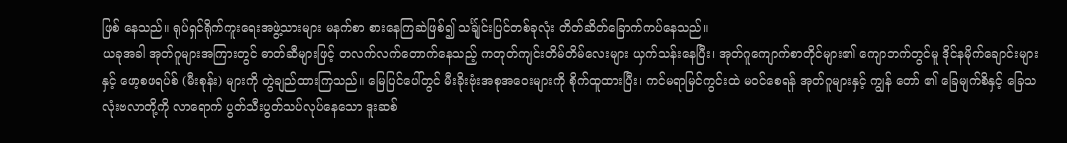ဖြစ် နေသည်။ ရုပ်ရှင်ရိုက်ကူးရေးအဖွဲ့သားများ မနက်စာ စားနေကြဆဲဖြစ်၍ သင်္ချ်ုင်းပြင်တစ်ခုလုံး တိတ်ဆိတ်ခြောက်ကပ်နေသည်။
ယခုအခါ အုတ်ဂူများအကြားတွင် ဓာတ်ဆီများဖြင့် တလက်လက်တောက်နေသည့် ကတုတ်ကျင်းတိမ်တိမ်လေးများ ယှက်သန်းနေပြီး၊ အုတ်ဂူကျောက်စာတိုင်များ၏ ကျောဘက်တွင်မူ ဒိုင်နမိုက်ချောင်းများနှင့် ဖော့စဖရပ်စ် (မီးစုန်း) များကို တွဲချည်ထားကြသည်။ မြေပြင်ပေါ်တွင် မီးခိုးဗုံးအစုအဝေးများကို စိုက်ထူထားပြီး၊ ကင်မရာမြင်ကွင်းထဲ မဝင်စေရန် အုတ်ဂူများနှင့် ကျွန် တော် ၏ ခြေမျက်စိနှင့် ခြေသလုံးဗလာတို့ကို လာရောက် ပွတ်သီးပွတ်သပ်လုပ်နေသော ဒူးဆစ်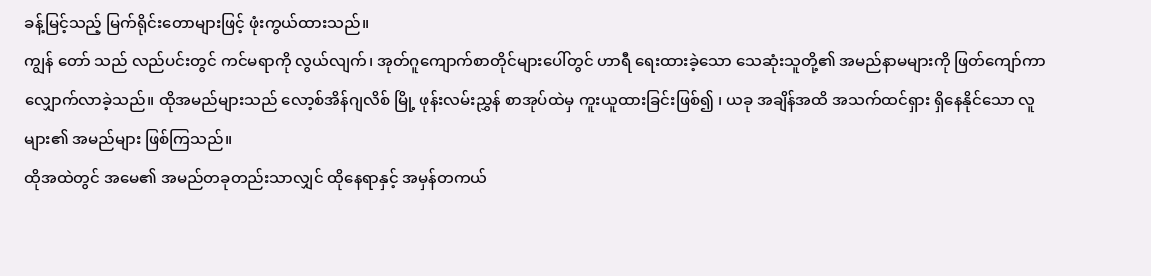ခန့်မြင့်သည့် မြက်ရိုင်းတောများဖြင့် ဖုံးကွယ်ထားသည်။
ကျွန် တော် သည် လည်ပင်းတွင် ကင်မရာကို လွယ်လျက်၊ အုတ်ဂူကျောက်စာတိုင်များပေါ်တွင် ဟာရီ ရေးထားခဲ့သော သေဆုံးသူတို့၏ အမည်နာမများကို ဖြတ်ကျော်ကာ လျှောက်လာခဲ့သည်။ ထိုအမည်များသည် လော့စ်အိန်ဂျလိစ် မြို့ ဖုန်းလမ်းညွှန် စာအုပ်ထဲမှ ကူးယူထားခြင်းဖြစ်၍ ၊ ယခု အချိန်အထိ အသက်ထင်ရှား ရှိနေနိုင်သော လူများ၏ အမည်များ ဖြစ်ကြသည်။
ထိုအထဲတွင် အမေ၏ အမည်တခုတည်းသာလျှင် ထိုနေရာနှင့် အမှန်တကယ်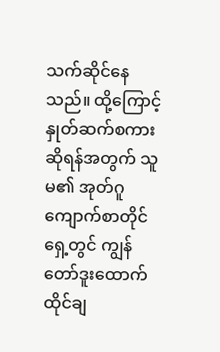သက်ဆိုင်နေသည်။ ထို့ကြောင့် နှုတ်ဆက်စကားဆိုရန်အတွက် သူမ၏ အုတ်ဂူကျောက်စာတိုင်ရှေ့တွင် ကျွန် တော်ဒူးထောက်ထိုင်ချ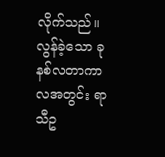လိုက်သည်။ လွန်ခဲ့သော ခုနစ်လတာကာလအတွင်း ရာသီဥ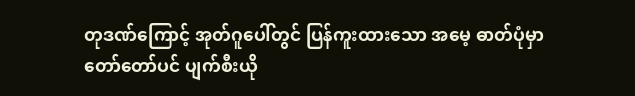တုဒဏ်ကြောင့် အုတ်ဂူပေါ်တွင် ပြန်ကူးထားသော အမေ့ ဓာတ်ပုံမှာ တော်တော်ပင် ပျက်စီးယို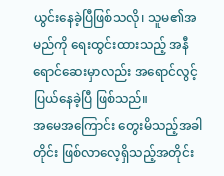ယွင်းနေခဲ့ပြီဖြစ်သလို၊ သူမ၏အမည်ကို ရေးထွင်းထားသည့် အနီရောင်ဆေးမှာလည်း အရောင်လွင့်ပြယ်နေခဲ့ပြီ ဖြစ်သည်။
အမေအကြောင်း တွေးမိသည့်အခါတိုင်း ဖြစ်လာလေ့ရှိသည့်အတိုင်း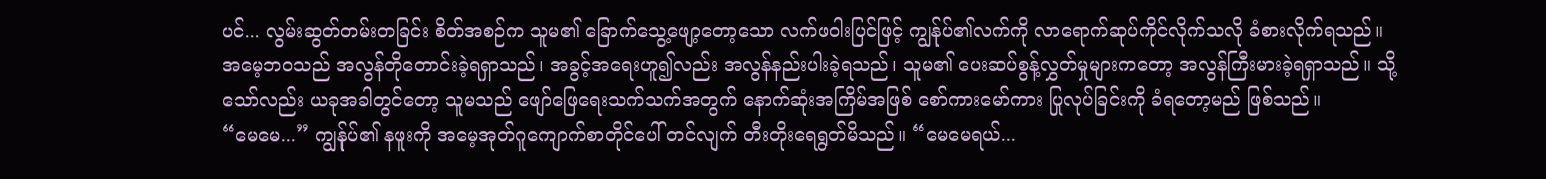ပင်... လွမ်းဆွတ်တမ်းတခြင်း စိတ်အစဉ်က သူမ၏ ခြောက်သွေ့ဖျော့တော့သော လက်ဖဝါးပြင်ဖြင့် ကျွန်ုပ်၏လက်ကို လာရောက်ဆုပ်ကိုင်လိုက်သလို ခံစားလိုက်ရသည်။ အမေ့ဘဝသည် အလွန်တိုတောင်းခဲ့ရရှာသည်၊ အခွင့်အရေးဟူ၍လည်း အလွန်နည်းပါးခဲ့ရသည်၊ သူမ၏ ပေးဆပ်စွန့်လွှတ်မှုများကတော့ အလွန်ကြီးမားခဲ့ရရှာသည်။ သို့သော်လည်း ယခုအခါတွင်တော့ သူမသည် ဖျော်ဖြေရေးသက်သက်အတွက် နောက်ဆုံးအကြိမ်အဖြစ် စော်ကားမော်ကား ပြုလုပ်ခြင်းကို ခံရတော့မည် ဖြစ်သည်။
“မေမေ...” ကျွန်ုပ်၏ နဖူးကို အမေ့အုတ်ဂူကျောက်စာတိုင်ပေါ် တင်လျက် တီးတိုးရေရွတ်မိသည်။ “မေမေရယ်...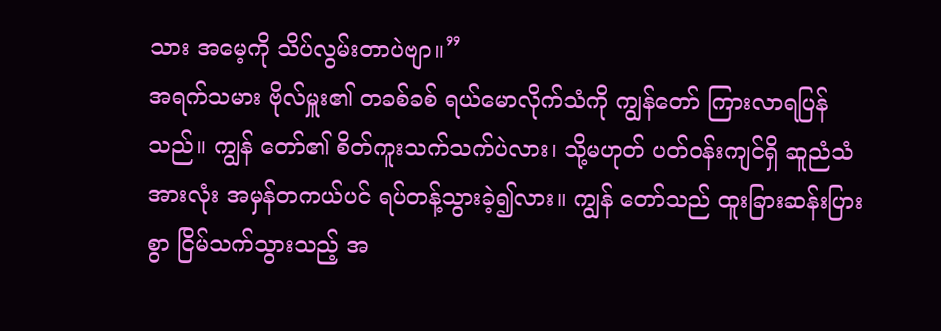သား အမေ့ကို သိပ်လွမ်းတာပဲဗျာ။”
အရက်သမား ဗိုလ်မှူး၏ တခစ်ခစ် ရယ်မောလိုက်သံကို ကျွန်တော် ကြားလာရပြန်သည်။ ကျွန် တော်၏ စိတ်ကူးသက်သက်ပဲလား၊ သို့မဟုတ် ပတ်ဝန်းကျင်ရှိ ဆူညံသံအားလုံး အမှန်တကယ်ပင် ရပ်တန့်သွားခဲ့၍လား။ ကျွန် တော်သည် ထူးခြားဆန်းပြားစွာ ငြိမ်သက်သွားသည့် အ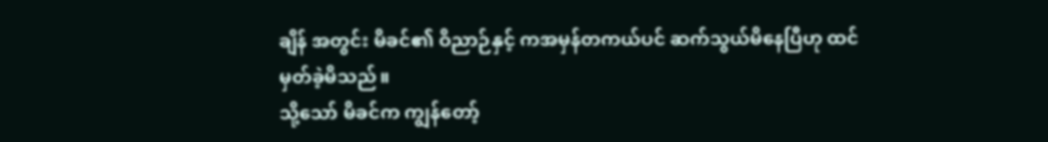ချိန် အတွင်း မိခင်၏ ဝိညာဉ်နှင့် ကအမှန်တကယ်ပင် ဆက်သွယ်မိနေပြီဟု ထင်မှတ်ခဲ့မိသည်။
သို့သော် မိခင်က ကျွန်တော့်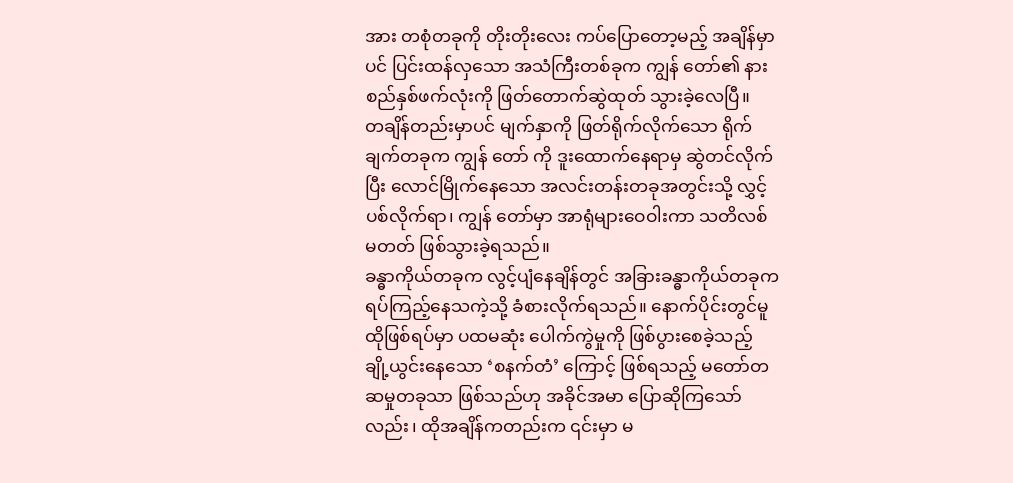အား တစုံတခုကို တိုးတိုးလေး ကပ်ပြောတော့မည့် အချိန်မှာပင် ပြင်းထန်လှသော အသံကြီးတစ်ခုက ကျွန် တော်၏ နားစည်နှစ်ဖက်လုံးကို ဖြတ်တောက်ဆွဲထုတ် သွားခဲ့လေပြီ။
တချိန်တည်းမှာပင် မျက်နှာကို ဖြတ်ရိုက်လိုက်သော ရိုက်ချက်တခုက ကျွန် တော် ကို ဒူးထောက်နေရာမှ ဆွဲတင်လိုက်ပြီး လောင်မြိုက်နေသော အလင်းတန်းတခုအတွင်းသို့ လွှင့်ပစ်လိုက်ရာ၊ ကျွန် တော်မှာ အာရုံများဝေဝါးကာ သတိလစ်မတတ် ဖြစ်သွားခဲ့ရသည်။
ခန္ဓာကိုယ်တခုက လွင့်ပျံနေချိန်တွင် အခြားခန္ဓာကိုယ်တခုက ရပ်ကြည့်နေသကဲ့သို့ ခံစားလိုက်ရသည်။ နောက်ပိုင်းတွင်မူ ထိုဖြစ်ရပ်မှာ ပထမဆုံး ပေါက်ကွဲမှုကို ဖြစ်ပွားစေခဲ့သည့် ချို့ယွင်းနေသော ‘စနက်တံ’ ကြောင့် ဖြစ်ရသည့် မတော်တဆမှုတခုသာ ဖြစ်သည်ဟု အခိုင်အမာ ပြောဆိုကြသော်လည်း၊ ထိုအချိန်ကတည်းက ၎င်းမှာ မ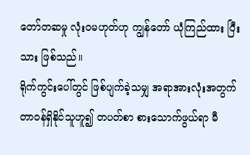တော်တဆမှု လုံးဝမဟုတ်ဟု ကျွန်တော် ယုံကြည်ထား ပြီးသား ဖြစ်သည်။
ရိုက်ကွင်းပေါ်တွင် ဖြစ်ပျက်ခဲ့သမျှ အရာအားလုံးအတွက် တာဝန်ရှိနိုင်သူဟူ၍ တပတ်စာ စားသောက်ဖွယ်ရာ မီ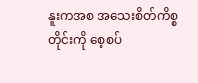နူးကအစ အသေးစိတ်ကိစ္စတိုင်းကို စေ့စပ်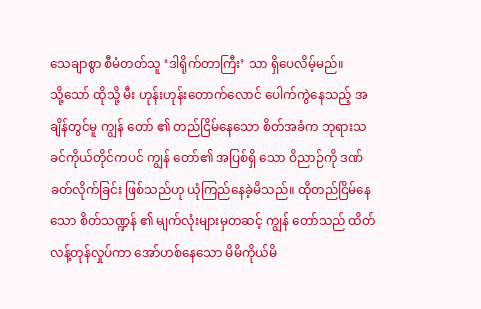သေချာစွာ စီမံတတ်သူ ‘ဒါရိုက်တာကြီး’ သာ ရှိပေလိမ့်မည်။
သို့သော် ထိုသို့ မီး ဟုန်းဟုန်းတောက်လောင် ပေါက်ကွဲနေသည့် အချိန်တွင်မူ ကျွန် တော် ၏ တည်ငြိမ်နေသော စိတ်အခံက ဘုရားသခင်ကိုယ်တိုင်ကပင် ကျွန် တော်၏ အပြစ်ရှိ သော ဝိညာဉ်ကို ဒဏ်ခတ်လိုက်ခြင်း ဖြစ်သည်ဟု ယုံကြည်နေခဲ့မိသည်။ ထိုတည်ငြိမ်နေသော စိတ်သဏ္ဍန် ၏ မျက်လုံးများမှတဆင့် ကျွန် တော်သည် ထိတ်လန့်တုန်လှုပ်ကာ အော်ဟစ်နေသော မိမိကိုယ်မိ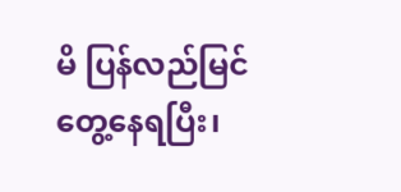မိ ပြန်လည်မြင်တွေ့နေရပြီး၊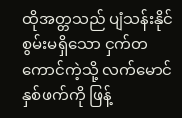ထိုအတ္တသည် ပျံသန်းနိုင်စွမ်းမရှိသော ငှက်တကောင်ကဲ့သို့ လက်မောင်နှစ်ဖက်ကို ဖြန့်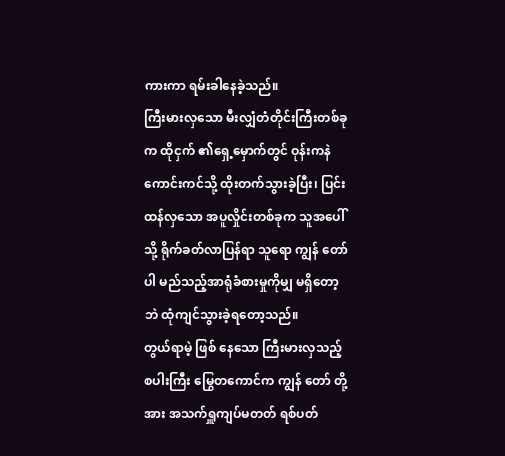ကားကာ ရမ်းခါနေခဲ့သည်။
ကြီးမားလှသော မီးလျှံတံတိုင်းကြီးတစ်ခုက ထိုငှက် ၏ရှေ့မှောက်တွင် ဝုန်းကနဲ ကောင်းကင်သို့ ထိုးတက်သွားခဲ့ပြီး၊ ပြင်းထန်လှသော အပူလှိုင်းတစ်ခုက သူအပေါ်သို့ ရိုက်ခတ်လာပြန်ရာ သူရော ကျွန် တော် ပါ မည်သည့်အာရုံခံစားမှုကိုမျှ မရှိတော့ဘဲ ထုံကျင်သွားခဲ့ရတော့သည်။
တွယ်ရာမဲ့ ဖြစ် နေသော ကြီးမားလှသည့် စပါးကြီး မြွေတကောင်က ကျွန် တော် တို့အား အသက်ရှူကျပ်မတတ် ရစ်ပတ်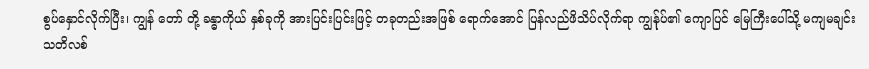စွပ်နှောင်လိုက်ပြီး၊ ကျွန် တော် တို့ ခန္ဓာကိုယ် နှစ်ခုကို အားပြင်းပြင်းဖြင့် တခုတည်းအဖြစ် ရောက်အောင် ပြန်လည်ဖိသိပ်လိုက်ရာ ကျွန်ုပ်၏ ကျောပြင် မြေကြီးပေါ်သို့ မကျမချင်း သတိလစ်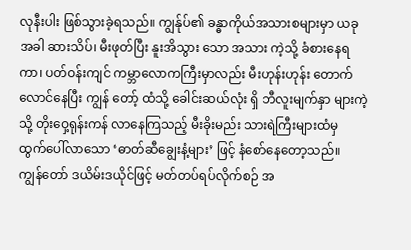လုနီးပါး ဖြစ်သွားခဲ့ရသည်။ ကျွန်ုပ်၏ ခန္ဓာကိုယ်အသားစများမှာ ယခုအခါ ဆားသိပ်၊ မီးဖုတ်ပြီး နူးအိသွား သော အသား ကဲ့သို့ ခံစားနေရကာ၊ ပတ်ဝန်းကျင် ကမ္ဘာလောကကြီးမှာလည်း မီးဟုန်းဟုန်း တောက်လောင်နေပြီး ကျွန် တော့် ထံသို့ ခေါင်းဆယ်လုံး ရှိ ဘီလူးမျက်နှာ များကဲ့သို့ တိုးဝှေ့ရုန်းကန် လာနေကြသည့် မီးခိုးမည်း သားရဲကြီးများထံမှ ထွက်ပေါ်လာသော ‘ဓာတ်ဆီချွေးနံ့များ’ ဖြင့် နံစော်နေတော့သည်။
ကျွန်တော် ဒယိမ်းဒယိုင်ဖြင့် မတ်တပ်ရပ်လိုက်စဉ် အ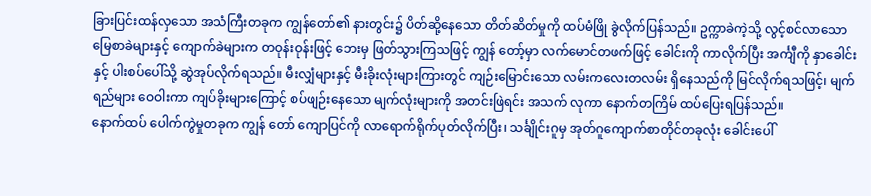ခြားပြင်းထန်လှသော အသံကြီးတခုက ကျွန်တော်၏ နားတွင်း၌ ပိတ်ဆို့နေသော တိတ်ဆိတ်မှုကို ထပ်မံဖြို ခွဲလိုက်ပြန်သည်။ ဥက္ကာခဲကဲ့သို့ လွင့်စင်လာသော မြေစာခဲများနှင့် ကျောက်ခဲများက တဝုန်းဝုန်းဖြင့် ဘေးမှ ဖြတ်သွားကြသဖြင့် ကျွန် တော့်မှာ လက်မောင်တဖက်ဖြင့် ခေါင်းကို ကာလိုက်ပြီး အင်္ကျီကို နှာခေါင်းနှင့် ပါးစပ်ပေါ်သို့ ဆွဲအုပ်လိုက်ရသည်။ မီးလျှံများနှင့် မီးခိုးလုံးများကြားတွင် ကျဉ်းမြောင်းသော လမ်းကလေးတလမ်း ရှိနေသည်ကို မြင်လိုက်ရသဖြင့်၊ မျက်ရည်များ ဝေဝါးကာ ကျပ်ခိုးများကြောင့် စပ်ဖျဉ်းနေသော မျက်လုံးများကို အတင်းဖြဲရင်း အသက် လုကာ နောက်တကြိမ် ထပ်ပြေးရပြန်သည်။
နောက်ထပ် ပေါက်ကွဲမှုတခုက ကျွန် တော် ကျောပြင်ကို လာရောက်ရိုက်ပုတ်လိုက်ပြီး၊ သင်္ချိုင်းဂူမှ အုတ်ဂူကျောက်စာတိုင်တခုလုံး ခေါင်းပေါ်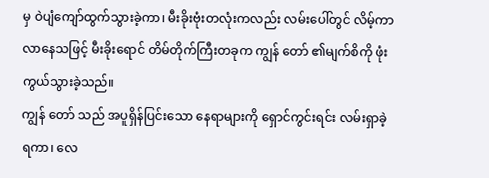မှ ဝဲပျံကျော်ထွက်သွားခဲ့ကာ၊ မီးခိုးဗုံးတလုံးကလည်း လမ်းပေါ်တွင် လိမ့်ကာ လာနေသဖြင့် မီးခိုးရောင် တိမ်တိုက်ကြီးတခုက ကျွန် တော် ၏မျက်စိကို ဖုံးကွယ်သွားခဲ့သည်။
ကျွန် တော် သည် အပူရှိန်ပြင်းသော နေရာများကို ရှောင်ကွင်းရင်း လမ်းရှာခဲ့ရကာ၊ လေ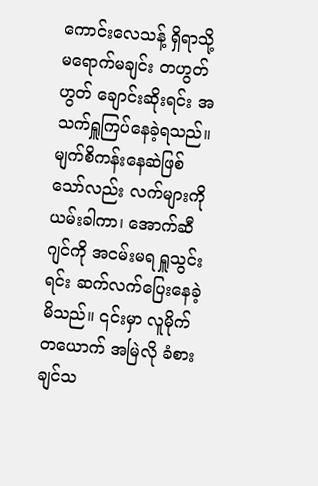ကောင်းလေသန့် ရှိရာသို့ မရောက်မချင်း တဟွတ်ဟွတ် ချောင်းဆိုးရင်း အသက်ရှူကြပ်နေခဲ့ရသည်။ မျက်စိကန်းနေဆဲဖြစ်သော်လည်း လက်များကို ယမ်းခါကာ၊ အောက်ဆီဂျင်ကို အငမ်းမရ ရှူသွင်းရင်း ဆက်လက်ပြေးနေခဲ့မိသည်။ ၎င်းမှာ လူမိုက်တယောက် အမြဲလို ခံစားချင်သ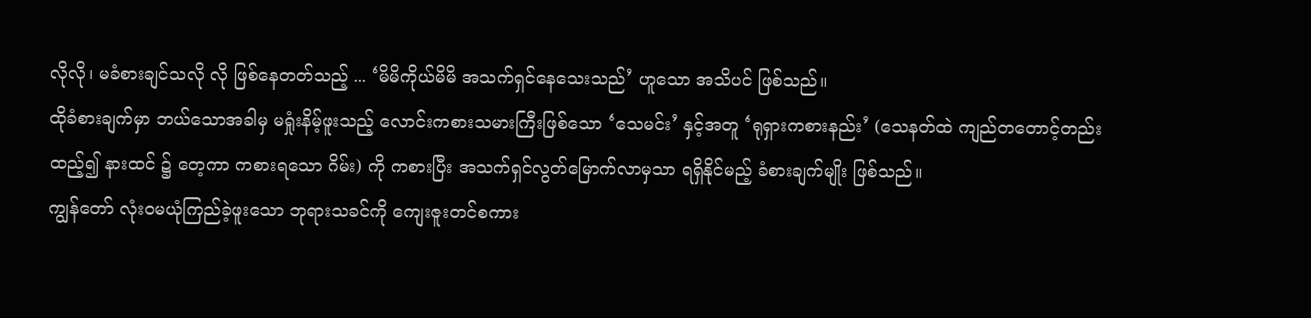လိုလို၊ မခံစားချင်သလို လို ဖြစ်နေတတ်သည့် ... ‘မိမိကိုယ်မိမိ အသက်ရှင်နေသေးသည်’ ဟူသော အသိပင် ဖြစ်သည်။
ထိုခံစားချက်မှာ ဘယ်သောအခါမှ မရှုံးနိမ့်ဖူးသည့် လောင်းကစားသမားကြီးဖြစ်သော ‘သေမင်း’ နှင့်အတူ ‘ရုရှားကစားနည်း’ (သေနတ်ထဲ ကျည်တတောင့်တည်းထည့်၍ နားထင် ၌ တေ့ကာ ကစားရသော ဂိမ်း) ကို ကစားပြီး အသက်ရှင်လွတ်မြောက်လာမှသာ ရရှိနိုင်မည့် ခံစားချက်မျိုး ဖြစ်သည်။
ကျွန်တော် လုံးဝမယုံကြည်ခဲ့ဖူးသော ဘုရားသခင်ကို ကျေးဇူးတင်စကား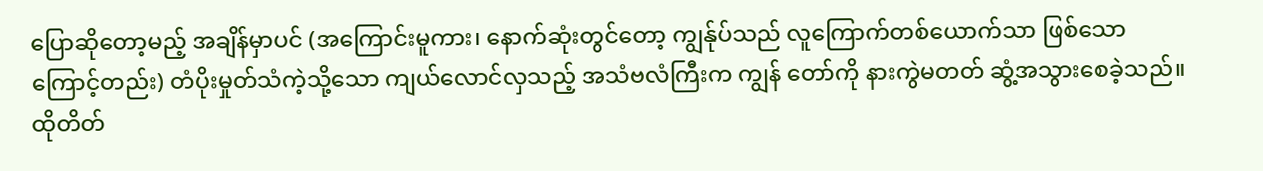ပြောဆိုတော့မည့် အချိန်မှာပင် (အကြောင်းမူကား၊ နောက်ဆုံးတွင်တော့ ကျွန်ုပ်သည် လူကြောက်တစ်ယောက်သာ ဖြစ်သောကြောင့်တည်း) တံပိုးမှုတ်သံကဲ့သို့သော ကျယ်လောင်လှသည့် အသံဗလံကြီးက ကျွန် တော်ကို နားကွဲမတတ် ဆွံ့အသွားစေခဲ့သည်။ ထိုတိတ်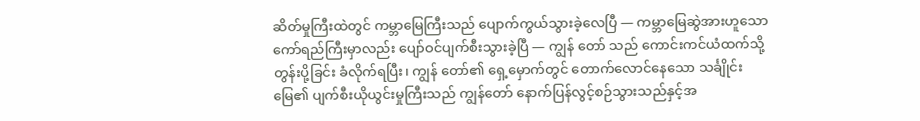ဆိတ်မှုကြီးထဲတွင် ကမ္ဘာမြေကြီးသည် ပျောက်ကွယ်သွားခဲ့လေပြီ — ကမ္ဘာမြေဆွဲအားဟူသော ကော်ရည်ကြီးမှာလည်း ပျော်ဝင်ပျက်စီးသွားခဲ့ပြီ — ကျွန် တော် သည် ကောင်းကင်ယံထက်သို့ တွန်းပို့ခြင်း ခံလိုက်ရပြီး၊ ကျွန် တော်၏ ရှေ့မှောက်တွင် တောက်လောင်နေသော သင်္ချိုင်းမြေ၏ ပျက်စီးယိုယွင်းမှုကြီးသည် ကျွန်တော် နောက်ပြန်လွင့်စဉ်သွားသည်နှင့်အ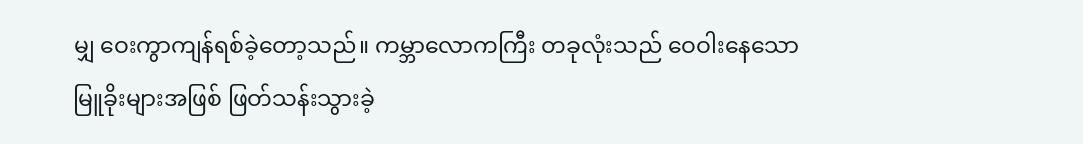မျှ ဝေးကွာကျန်ရစ်ခဲ့တော့သည်။ ကမ္ဘာလောကကြီး တခုလုံးသည် ဝေဝါးနေသော မြူခိုးများအဖြစ် ဖြတ်သန်းသွားခဲ့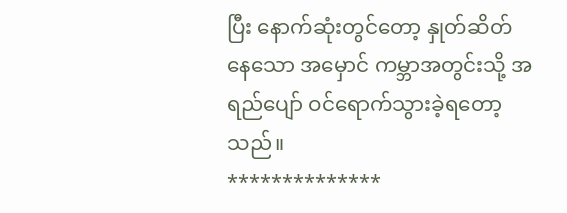ပြီး နောက်ဆုံးတွင်တော့ နှုတ်ဆိတ်နေသော အမှောင် ကမ္ဘာအတွင်းသို့ အရည်ပျော် ဝင်ရောက်သွားခဲ့ရတော့သည်။
**************